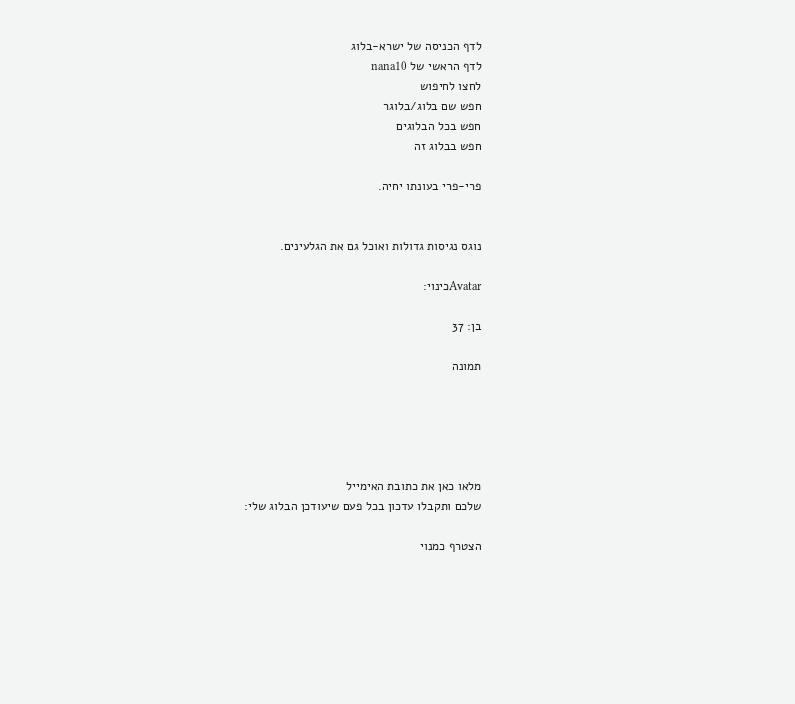לדף הכניסה של ישרא-בלוג
לדף הראשי של nana10
לחצו לחיפוש
חפש שם בלוג/בלוגר
חפש בכל הבלוגים
חפש בבלוג זה

פרי-פרי בעונתו יחיה.


נוגס נגיסות גדולות ואוכל גם את הגלעינים.

Avatarכינוי:

בן: 37

תמונה





מלאו כאן את כתובת האימייל
שלכם ותקבלו עדכון בכל פעם שיעודכן הבלוג שלי:

הצטרף כמנוי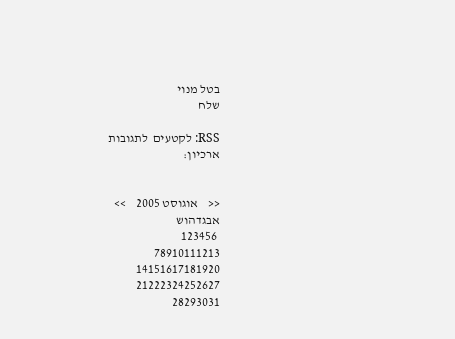בטל מנוי
שלח

RSS: לקטעים  לתגובות
ארכיון:


<<    אוגוסט 2005    >>
אבגדהוש
 123456
78910111213
14151617181920
21222324252627
28293031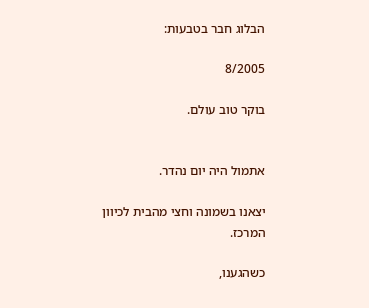הבלוג חבר בטבעות:

8/2005

בוקר טוב עולם.


אתמול היה יום נהדר.

יצאנו בשמונה וחצי מהבית לכיוון המרכז.

כשהגענו,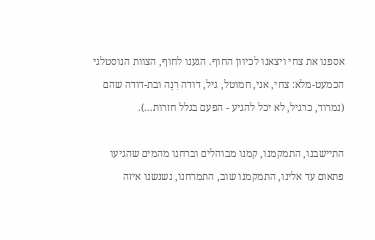אספנו את צחי ויצאנו לכיוון החוף. הגענו לחוף, הצוות הנוסטלגי הכמעט-מלא: צחי, אני, חמוטל, גיל, דודה רִנָה ובת-דודה שהם (נמרוד, כרגיל, לא יכל להגיע - הפעם בגלל חזרות...).

התיישבנו, התמקמנו, קמנו מבוהלים וברחנו מהמים שהגיעו פתאום עד אלינו, התמקמנו שוב, התמרחנו, נשנשנו איזה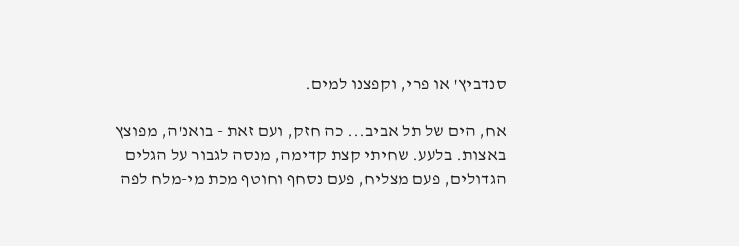סנדביץ' או פרי, וקפצנו למים.

אח, הים של תל אביב... כה חזק, ועם זאת - בואנ'ה, מפוצץ באצות. בלעע. שחיתי קצת קדימה, מנסה לגבור על הגלים הגדולים, פעם מצליח, פעם נסחף וחוטף מכת מי-מלח לפה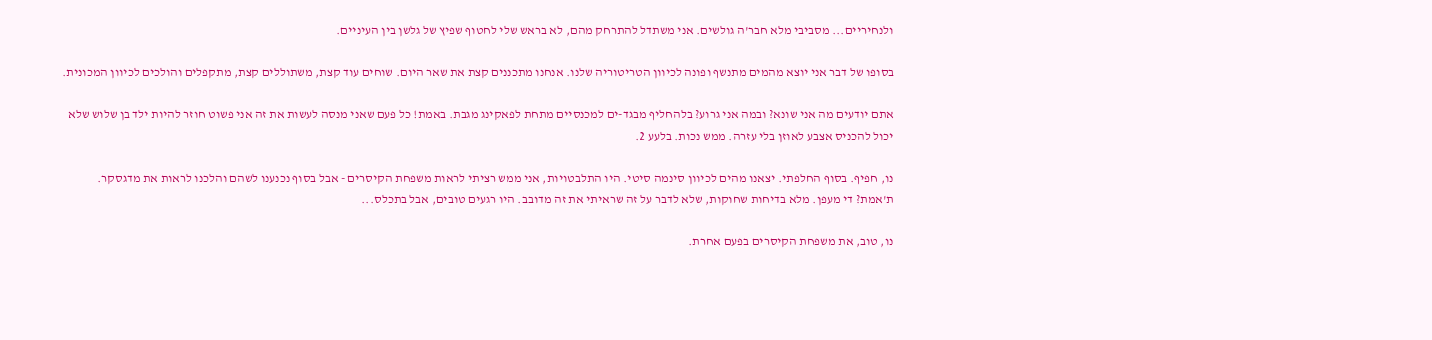ולנחיריים... מסביבי מלא חבר'ה גולשים. אני משתדל להתרחק מהם, לא בראש שלי לחטוף שפיץ של גלשן בין העיניים.

בסופו של דבר אני יוצא מהמים מתנשף ופונה לכיוון הטריטוריה שלנו. אנחנו מתכננים קצת את שאר היום. שוחים עוד קצת, משתוללים קצת, מתקפלים והולכים לכיוון המכונית.

אתם יודעים מה אני שונא? ובמה אני גרוע? בלהחליף מבגד-ים למכנסיים מתחת לפאקינג מגבת. באמת! כל פעם שאני מנסה לעשות את זה אני פשוט חוזר להיות ילד בן שלוש שלא יכול להכניס אצבע לאוזן בלי עזרה. ממש נכות. בלעע 2.

נו, חפיף. בסוף החלפתי. יצאנו מהים לכיוון סינמה סיטי. היו התלבטויות, אני ממש רציתי לראות משפחת הקיסרים - אבל בסוף נכנענו לשהם והלכנו לראות את מדגסקר. ת'אמת? די מעפן. מלא בדיחות שחוקות, שלא לדבר על זה שראיתי את זה מדובב. היו רגעים טובים, אבל בתכלס...

נו, טוב, את משפחת הקיסרים בפעם אחרת.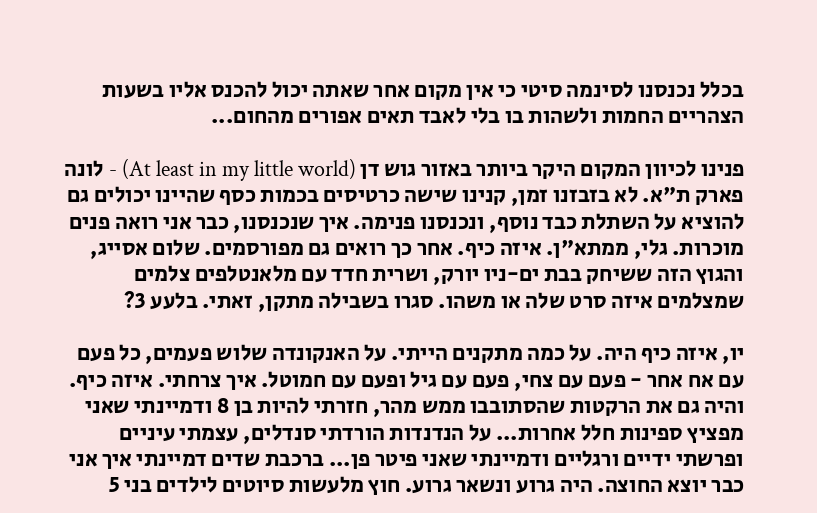בכלל נכנסנו לסינמה סיטי כי אין מקום אחר שאתה יכול להכנס אליו בשעות הצהריים החמות ולשהות בו בלי לאבד תאים אפורים מהחום...

פנינו לכיוון המקום היקר ביותר באזור גוש דן (At least in my little world) - לונה פארק ת"א. לא בזבזנו זמן, קנינו שישה כרטיסים בכמות כסף שהיינו יכולים גם להוציא על השתלת כבד נוסף, ונכנסנו פנימה. איך שנכנסנו, כבר אני רואה פנים מוכרות. גלי, ממתא"ן. איזה כיף. אחר כך רואים גם מפורסמים. שלום אסייג, והגוץ הזה ששיחק בבת ים-ניו יורק, ושרית חדד עם מלאנטלפים צלמים שמצלמים איזה סרט שלה או משהו. סגרו בשבילה מתקן, זאתי. בלעע 3?

יו, איזה כיף היה. על כמה מתקנים הייתי. על האנקונדה שלוש פעמים, כל פעם עם אח אחר - פעם עם צחי, פעם עם גיל ופעם עם חמוטל. איך צרחתי. איזה כיף. והיה גם את הרקטות שהסתובבו ממש מהר, חזרתי להיות בן 8 ודמיינתי שאני מפציץ ספינות חלל אחרות... על הנדנדות הורדתי סנדלים, עצמתי עיניים ופרשתי ידיים ורגליים ודמיינתי שאני פיטר פן... ברכבת שדים דמיינתי איך אני כבר יוצא החוצה. היה גרוע ונשאר גרוע. חוץ מלעשות סיוטים לילדים בני 5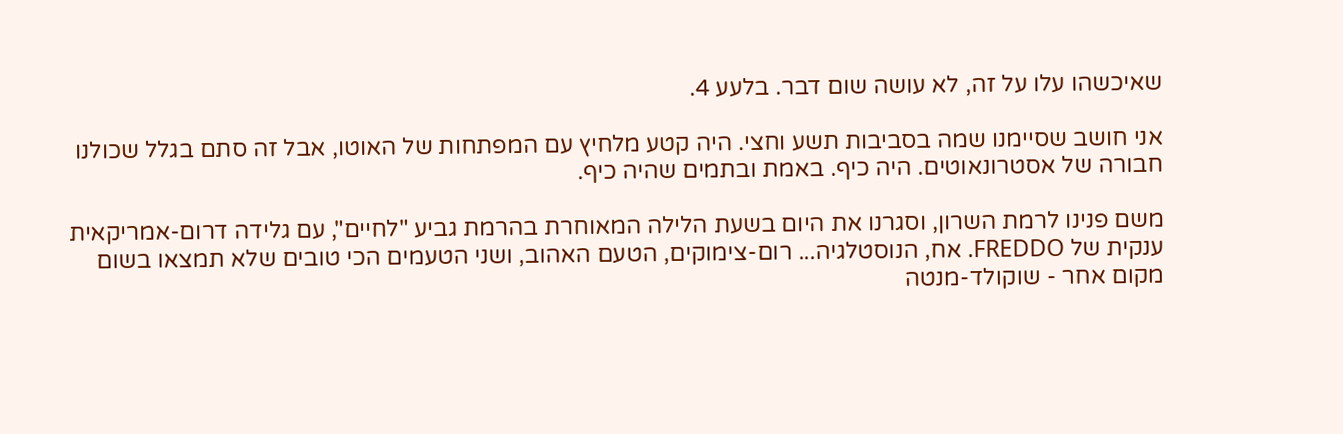שאיכשהו עלו על זה, לא עושה שום דבר. בלעע 4.

אני חושב שסיימנו שמה בסביבות תשע וחצי. היה קטע מלחיץ עם המפתחות של האוטו, אבל זה סתם בגלל שכולנו חבורה של אסטרונאוטים. היה כיף. באמת ובתמים שהיה כיף.

משם פנינו לרמת השרון, וסגרנו את היום בשעת הלילה המאוחרת בהרמת גביע "לחיים", עם גלידה דרום-אמריקאית ענקית של FREDDO. אח, הנוסטלגיה... רום-צימוקים, הטעם האהוב, ושני הטעמים הכי טובים שלא תמצאו בשום מקום אחר - שוקולד-מנטה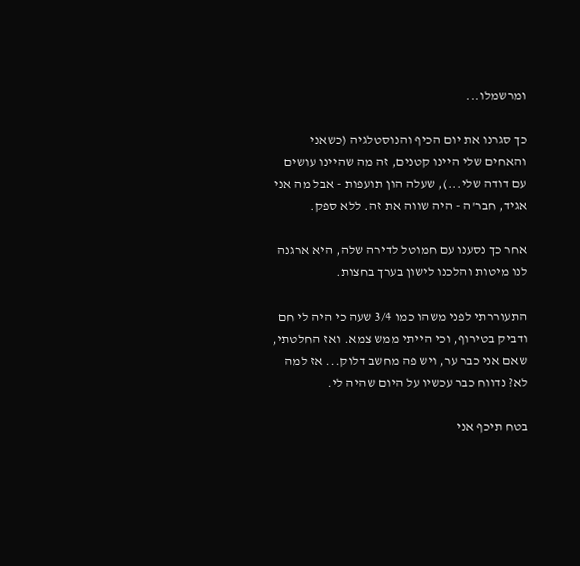ומרשמלו...

כך סגרנו את יום הכיף והנוסטלגיה (כשאני והאחים שלי היינו קטנים, זה מה שהיינו עושים עם דודה שלי...), שעלה הון תועפות - אבל מה אני אגיד, חבר'ה - היה שווה את זה. ללא ספק.

אחר כך נסענו עם חמוטל לדירה שלה, היא ארגנה לנו מיטות והלכנו לישון בערך בחצות.

התעוררתי לפני משהו כמו 3/4 שעה כי היה לי חם ודביק בטירוף, וכי הייתי ממש צמא. ואז החלטתי, שאם אני כבר ער, ויש פה מחשב דלוק... אז למה לא? נדווח כבר עכשיו על היום שהיה לי.

בטח תיכף אני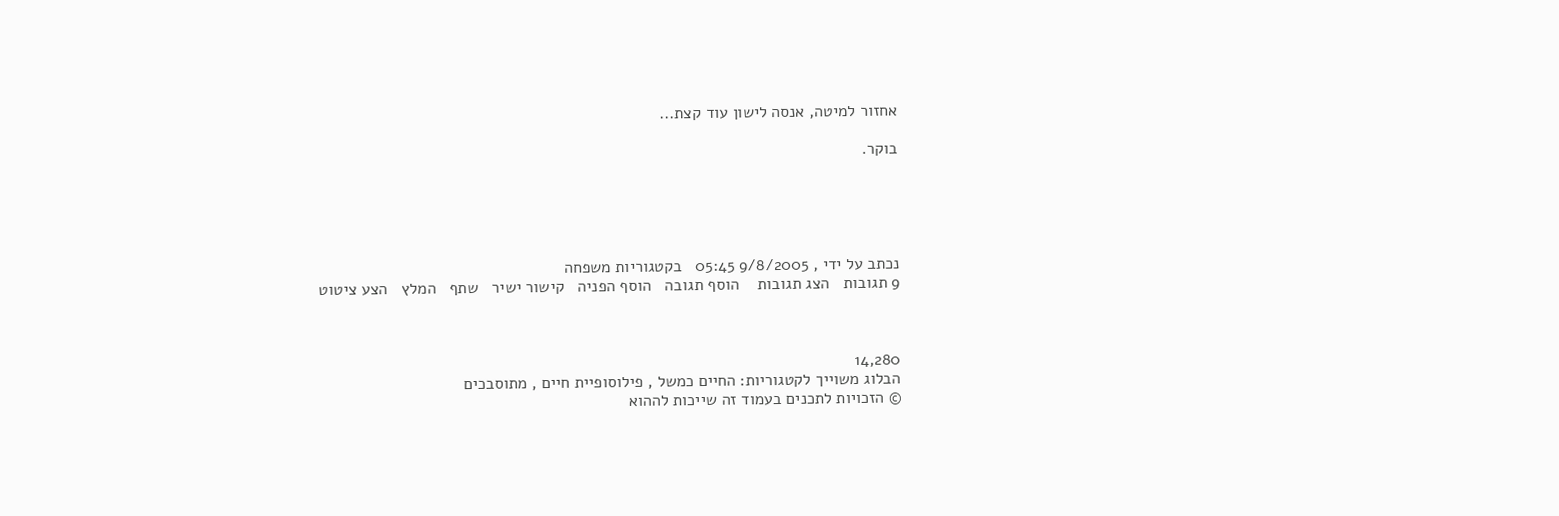אחזור למיטה, אנסה לישון עוד קצת...

בוקר.





נכתב על ידי , 9/8/2005 05:45   בקטגוריות משפחה
9 תגובות   הצג תגובות    הוסף תגובה   הוסף הפניה   קישור ישיר   שתף   המלץ   הצע ציטוט



14,280
הבלוג משוייך לקטגוריות: החיים כמשל , פילוסופיית חיים , מתוסבכים
© הזכויות לתכנים בעמוד זה שייכות לההוא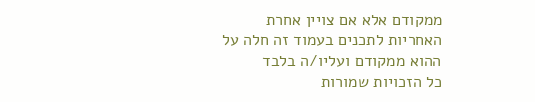ממקודם אלא אם צויין אחרת
האחריות לתכנים בעמוד זה חלה על ההוא ממקודם ועליו/ה בלבד
כל הזכויות שמורות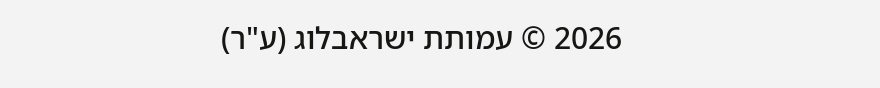2026 © עמותת ישראבלוג (ע"ר)